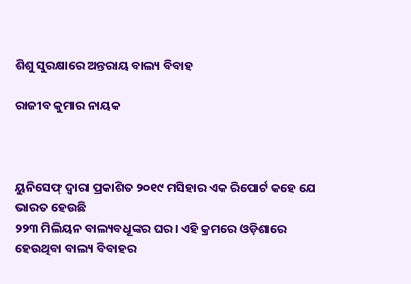ଶିଶୁ ସୁରକ୍ଷାରେ ଅନ୍ତରାୟ ବାଲ୍ୟ ବିବାହ

ରାଜୀବ କୁମାର ନାୟକ



ୟୁନିସେଫ୍‌ ଦ୍ୱାରା ପ୍ରକାଶିତ ୨୦୧୯ ମସିହାର ଏକ ରିପୋର୍ଟ କହେ ଯେ ଭାରତ ହେଉଛି
୨୨୩ ମିଲିୟନ ବାଲ୍ୟବଧୂଙ୍କର ଘର। ଏହି କ୍ରମରେ ଓଡ଼ିଶାରେ ହେଉଥିବା ବାଲ୍ୟ ବିବାହର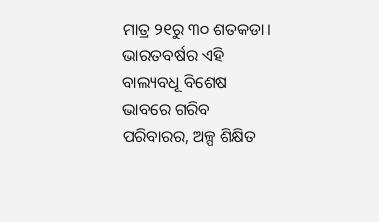ମାତ୍ର ୨୧ରୁ ୩୦ ଶତକଡା। ଭାରତବର୍ଷର ଏହି ବାଲ୍ୟବଧୂ ବିଶେଷ ଭାବରେ ଗରିବ ପରିବାରର, ଅଳ୍ପ ଶିକ୍ଷିତ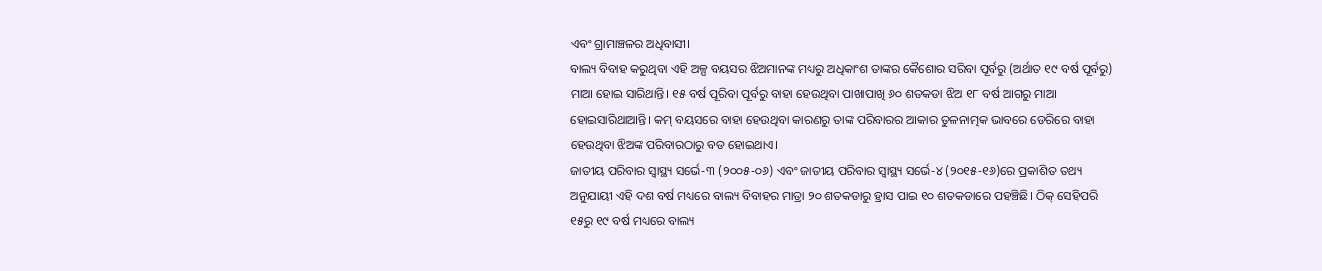ଏବଂ ଗ୍ରାମାଞ୍ଚଳର ଅଧିବାସୀ।
ବାଲ୍ୟ ବିବାହ କରୁଥିବା ଏହି ଅଳ୍ପ ବୟସର ଝିଅମାନଙ୍କ ମଧ୍ୟରୁ ଅଧିକାଂଶ ତାଙ୍କର କୈଶୋର ସରିବା ପୂର୍ବରୁ (ଅର୍ଥାତ ୧୯ ବର୍ଷ ପୂର୍ବରୁ) ମାଆ ହୋଇ ସାରିଥାନ୍ତି। ୧୫ ବର୍ଷ ପୂରିବା ପୂର୍ବରୁ ବାହା ହେଉଥିବା ପାଖାପାଖି ୬୦ ଶତକଡା ଝିଅ ୧୮ ବର୍ଷ ଆଗରୁ ମାଆ ହୋଇସାରିଥାଆନ୍ତି। କମ୍‌ ବୟସରେ ବାହା ହେଉଥିବା କାରଣରୁ ତାଙ୍କ ପରିବାରର ଆକାର ତୁଳନାତ୍ମକ ଭାବରେ ଡେରିରେ ବାହା ହେଉଥିବା ଝିଅଙ୍କ ପରିବାରଠାରୁ ବଡ ହୋଇଥାଏ।
ଜାତୀୟ ପରିବାର ସ୍ବାସ୍ଥ୍ୟ ସର୍ଭେ-୩ (୨୦୦୫-୦୬) ଏବଂ ଜାତୀୟ ପରିବାର ସ୍ବାସ୍ଥ୍ୟ ସର୍ଭେ-୪ (୨୦୧୫-୧୬)ରେ ପ୍ରକାଶିତ ତଥ୍ୟ ଅନୁଯାୟୀ ଏହି ଦଶ ବର୍ଷ ମଧ୍ୟରେ ବାଲ୍ୟ ବିବାହର ମାତ୍ରା ୨୦ ଶତକଡାରୁ ହ୍ରାସ ପାଇ ୧୦ ଶତକଡାରେ ପହଞ୍ଚିଛି। ଠିକ୍‌ ସେହିପରି ୧୫ରୁ ୧୯ ବର୍ଷ ମଧ୍ୟରେ ବାଲ୍ୟ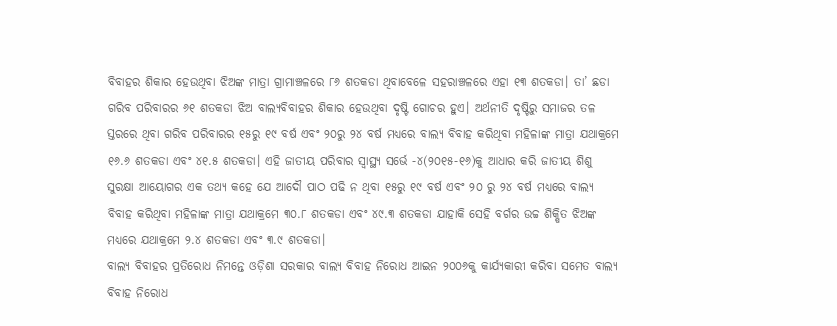ବିବାହର ଶିକାର ହେଉଥିବା ଝିଅଙ୍କ ମାତ୍ରା ଗ୍ରାମାଞ୍ଚଳରେ ୮୬ ଶତକଡା ଥିବାବେଳେ ସହରାଞ୍ଚଳରେ ଏହା ୧୩ ଶତକଡା। ତା’ ଛଡା ଗରିବ ପରିବାରର ୬୧ ଶତକଡା ଝିଅ ବାଲ୍ୟବିବାହର ଶିକାର ହେଉଥିବା ଦୃଷ୍ଟି ଗୋଚର ହୁଏ। ଅର୍ଥନୀତି ଦୃଷ୍ଟିରୁ ସମାଜର ତଳ ସ୍ତରରେ ଥିବା ଗରିବ ପରିବାରର ୧୫ରୁ ୧୯ ବର୍ଷ ଏବଂ ୨୦ରୁ ୨୪ ବର୍ଷ ମଧ୍ୟରେ ବାଲ୍ୟ ବିବାହ କରିଥିବା ମହିଳାଙ୍କ ମାତ୍ରା ଯଥାକ୍ରମେ ୧୬.୬ ଶତକଡା ଏବଂ ୪୧.୫ ଶତକଡା। ଏହି ଜାତୀୟ ପରିବାର ସ୍ବାସ୍ଥ୍ୟ ସର୍ଭେ -୪(୨୦୧୫-୧୬)କୁ ଆଧାର କରି ଜାତୀୟ ଶିଶୁ ସୁରକ୍ଷା ଆୟୋଗର ଏକ ତଥ୍ୟ କହେ ଯେ ଆଦୌ ପାଠ ପଢି ନ ଥିବା ୧୫ରୁ ୧୯ ବର୍ଷ ଏବଂ ୨୦ ରୁ ୨୪ ବର୍ଷ ମଧ୍ୟରେ ବାଲ୍ୟ ବିବାହ କରିଥିବା ମହିଳାଙ୍କ ମାତ୍ରା ଯଥାକ୍ରମେ ୩୦.୮ ଶତକଡା ଏବଂ ୪୯.୩ ଶତକଡା ଯାହାକି ସେହି ବର୍ଗର ଉଚ୍ଚ ଶିକ୍ଷିତ ଝିଅଙ୍କ ମଧ୍ୟରେ ଯଥାକ୍ରମେ ୨.୪ ଶତକଡା ଏବଂ ୩.୯ ଶତକଡା।
ବାଲ୍ୟ ବିବାହର ପ୍ରତିରୋଧ ନିମନ୍ତେ ଓଡ଼ିଶା ସରକାର ବାଲ୍ୟ ବିବାହ ନିରୋଧ ଆଇନ ୨୦୦୬କୁ କାର୍ଯ୍ୟକାରୀ କରିବା ସମେତ ବାଲ୍ୟ ବିବାହ ନିରୋଧ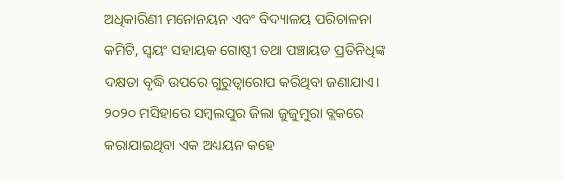ଅଧିକାରିଣୀ ମନୋନୟନ ଏବଂ ବିଦ୍ୟାଳୟ ପରିଚାଳନା କମିଟି, ସ୍ବୟଂ ସହାୟକ ଗୋଷ୍ଠୀ ତଥା ପଞ୍ଚାୟତ ପ୍ରତିନିଧିଙ୍କ ଦକ୍ଷତା ବୃଦ୍ଧି ଉପରେ ଗୁରୁତ୍ୱାରୋପ କରିଥିବା ଜଣାଯାଏ।
୨୦୨୦ ମସିହାରେ ସମ୍ବଲପୁର ଜିଲା ଜୁଜୁମୁରା ବ୍ଲକରେ କରାଯାଇଥିବା ଏକ ଅଧ୍ୟୟନ କହେ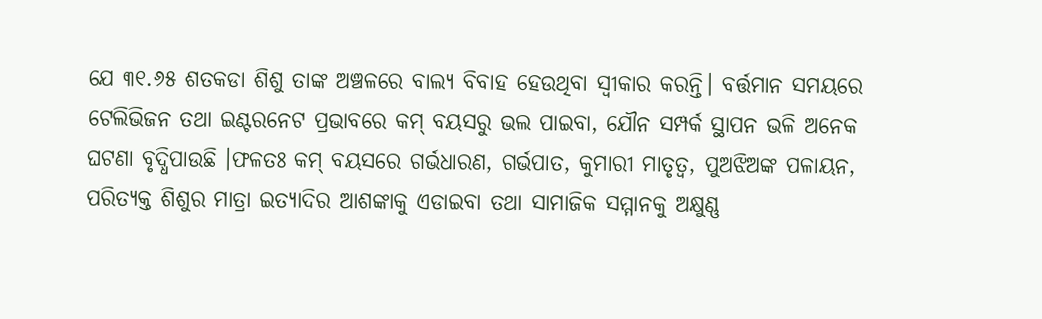ଯେ ୩୧.୬୫ ଶତକଡା ଶିଶୁ ତାଙ୍କ ଅଞ୍ଚଳରେ ବାଲ୍ୟ ବିବାହ ହେଉଥିବା ସ୍ବୀକାର କରନ୍ତି। ବର୍ତ୍ତମାନ ସମୟରେ ଟେଲିଭିଜନ ତଥା ଇଣ୍ଟରନେଟ ପ୍ରଭାବରେ କମ୍‌ ବୟସରୁ ଭଲ ପାଇବା, ଯୌନ ସମ୍ପର୍କ ସ୍ଥାପନ ଭଳି ଅନେକ ଘଟଣା ବୃଦ୍ଧିପାଉଛି ।ଫଳତଃ କମ୍‌ ବୟସରେ ଗର୍ଭଧାରଣ, ଗର୍ଭପାତ, କୁମାରୀ ମାତୃତ୍ୱ, ପୁଅଝିଅଙ୍କ ପଳାୟନ, ପରିତ୍ୟକ୍ତ ଶିଶୁର ମାତ୍ରା ଇତ୍ୟାଦିର ଆଶଙ୍କାକୁ ଏଡାଇବା ତଥା ସାମାଜିକ ସମ୍ମାନକୁ ଅକ୍ଷୁଣ୍ଣ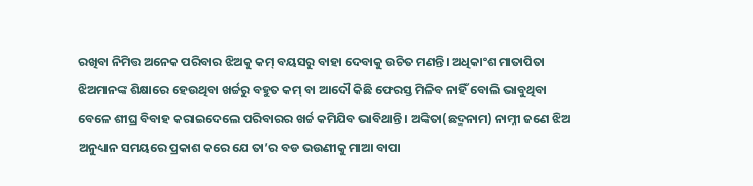ରଖିବା ନିମିତ୍ତ ଅନେକ ପରିବାର ଝିଅକୁ କମ୍‌ ବୟସରୁ ବାହା ଦେବାକୁ ଉଚିତ ମଣନ୍ତି। ଅଧିକାଂଶ ମାତାପିତା ଝିଅମାନଙ୍କ ଶିକ୍ଷାରେ ହେଉଥିବା ଖର୍ଚ୍ଚରୁ ବହୁତ କମ୍‌ ବା ଆଦୌ କିଛି ଫେରସ୍ତ ମିଳିବ ନାହିଁ ବୋଲି ଭାବୁଥିବା ବେଳେ ଶୀଘ୍ର ବିବାହ କରାଇଦେଲେ ପରିବାରର ଖର୍ଚ୍ଚ କମିଯିବ ଭାବିଥାନ୍ତି। ଅଙ୍କିତା(ଛଦ୍ମନାମ) ନାମ୍ନୀ ଜଣେ ଝିଅ ଅନୁଧ୍ୟାନ ସମୟରେ ପ୍ରକାଶ କରେ ଯେ ତା’ର ବଡ ଭଉଣୀକୁ ମାଆ ବାପା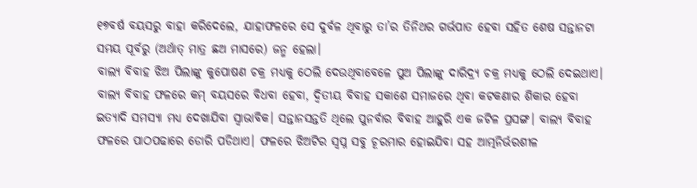୧୭ବର୍ଷ ବୟସରୁ ବାହା କରିଦେଲେ, ଯାହାଫଳରେ ସେ ଦୁର୍ବଳ ଥିବାରୁ ତା’ର ତିନିଥର ଗର୍ଭପାତ ହେବା ସହିତ ଶେଷ ସନ୍ତାନଟା ସମୟ ପୂର୍ବରୁ (ଅର୍ଥାତ୍‌ ମାତ୍ର ଛଅ ମାସରେ) ଜନ୍ମ ହେଲା।
ବାଲ୍ୟ ବିବାହ ଝିଅ ପିଲାଙ୍କୁ କୁପୋଷଣ ଚକ୍ର ମଧ୍ୟକୁ ଠେଲି ଦେଉଥିବାବେଳେ ପୁଅ ପିଲାଙ୍କୁ ଦାରିଦ୍ର୍ୟ ଚକ୍ର ମଧ୍ୟକୁ ଠେଲି ଦେଇଥାଏ। ବାଲ୍ୟ ବିବାହ ଫଳରେ କମ୍‌ ବୟସରେ ବିଧବା ହେବା, ଦ୍ୱିତୀୟ ବିବାହ ସକାଶେ ସମାଜରେ ଥିବା କଟକଣାର ଶିକାର ହେବା ଇତ୍ୟାଦି ସମସ୍ୟା ମଧ୍ୟ ଦେଖାଯିବା ସ୍ବାଭାବିକ। ସନ୍ତାନସନ୍ତତି ଥିଲେ ପୁନର୍ବାର ବିବାହ ଆହୁରି ଏକ ଜଟିଳ ପ୍ରସଙ୍ଗ। ବାଲ୍ୟ ବିବାହ ଫଳରେ ପାଠପଢାରେ ଡୋରି ପଡିଥାଏ। ଫଳରେ ଝିଅଟିର ସ୍ବପ୍ନ ସବୁ ଚୂରମାର ହୋଇଯିବା ସହ ଆତ୍ମନିର୍ଭରଶୀଳ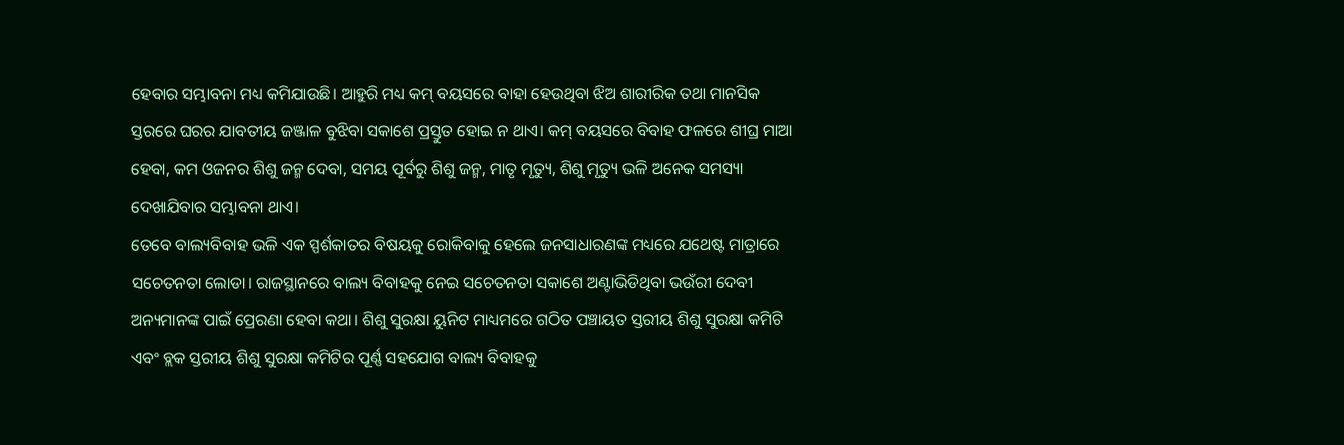ହେବାର ସମ୍ଭାବନା ମଧ୍ୟ କମିଯାଉଛି। ଆହୁରି ମଧ୍ୟ କମ୍‌ ବୟସରେ ବାହା ହେଉଥିବା ଝିଅ ଶାରୀରିକ ତଥା ମାନସିକ ସ୍ତରରେ ଘରର ଯାବତୀୟ ଜଞ୍ଜାଳ ବୁଝିବା ସକାଶେ ପ୍ରସ୍ତୁତ ହୋଇ ନ ଥାଏ। କମ୍‌ ବୟସରେ ବିବାହ ଫଳରେ ଶୀଘ୍ର ମାଆ ହେବା, କମ ଓଜନର ଶିଶୁ ଜନ୍ମ ଦେବା, ସମୟ ପୂର୍ବରୁ ଶିଶୁ ଜନ୍ମ, ମାତୃ ମୃତ୍ୟୁ, ଶିଶୁ ମୃତ୍ୟୁ ଭଳି ଅନେକ ସମସ୍ୟା ଦେଖାଯିବାର ସମ୍ଭାବନା ଥାଏ।
ତେବେ ବାଲ୍ୟବିବାହ ଭଳି ଏକ ସ୍ପର୍ଶକାତର ବିଷୟକୁ ରୋକିବାକୁ ହେଲେ ଜନସାଧାରଣଙ୍କ ମଧ୍ୟରେ ଯଥେଷ୍ଟ ମାତ୍ରାରେ ସଚେତନତା ଲୋଡା। ରାଜସ୍ଥାନରେ ବାଲ୍ୟ ବିବାହକୁ ନେଇ ସଚେତନତା ସକାଶେ ଅଣ୍ଟାଭିଡିଥିବା ଭଉଁରୀ ଦେବୀ ଅନ୍ୟମାନଙ୍କ ପାଇଁ ପ୍ରେରଣା ହେବା କଥା। ଶିଶୁ ସୁରକ୍ଷା ୟୁନିଟ ମାଧ୍ୟମରେ ଗଠିତ ପଞ୍ଚାୟତ ସ୍ତରୀୟ ଶିଶୁ ସୁରକ୍ଷା କମିଟି ଏବଂ ବ୍ଲକ ସ୍ତରୀୟ ଶିଶୁ ସୁରକ୍ଷା କମିଟିର ପୂର୍ଣ୍ଣ ସହଯୋଗ ବାଲ୍ୟ ବିବାହକୁ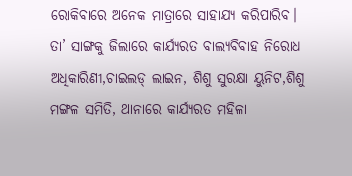ରୋକିବାରେ ଅନେକ ମାତ୍ରାରେ ସାହାଯ୍ୟ କରିପାରିବ। ତା’ ସାଙ୍ଗକୁ ଜିଲାରେ କାର୍ଯ୍ୟରତ ବାଲ୍ୟବିବାହ ନିରୋଧ ଅଧିକାରିଣୀ,ଚାଇଲଡ୍‌ ଲାଇନ, ଶିଶୁ ସୁରକ୍ଷା ୟୁନିଟ,ଶିଶୁ ମଙ୍ଗଳ ସମିତି, ଥାନାରେ କାର୍ଯ୍ୟରତ ମହିଳା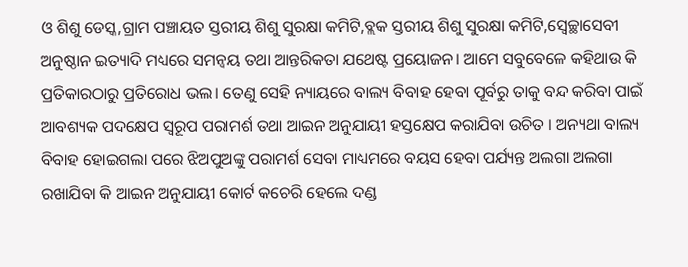ଓ ଶିଶୁ ଡେସ୍କ,ଗ୍ରାମ ପଞ୍ଚାୟତ ସ୍ତରୀୟ ଶିଶୁ ସୁରକ୍ଷା କମିଟି,ବ୍ଲକ ସ୍ତରୀୟ ଶିଶୁ ସୁରକ୍ଷା କମିଟି,ସ୍ବେଚ୍ଛାସେବୀ ଅନୁଷ୍ଠାନ ଇତ୍ୟାଦି ମଧ୍ୟରେ ସମନ୍ବୟ ତଥା ଆନ୍ତରିକତା ଯଥେଷ୍ଟ ପ୍ରୟୋଜନ। ଆମେ ସବୁବେଳେ କହିଥାଉ କି ପ୍ରତିକାରଠାରୁ ପ୍ରତିରୋଧ ଭଲ। ତେଣୁ ସେହି ନ୍ୟାୟରେ ବାଲ୍ୟ ବିବାହ ହେବା ପୂର୍ବରୁ ତାକୁ ବନ୍ଦ କରିବା ପାଇଁ ଆବଶ୍ୟକ ପଦକ୍ଷେପ ସ୍ବରୂପ ପରାମର୍ଶ ତଥା ଆଇନ ଅନୁଯାୟୀ ହସ୍ତକ୍ଷେପ କରାଯିବା ଉଚିତ । ଅନ୍ୟଥା ବାଲ୍ୟ ବିବାହ ହୋଇଗଲା ପରେ ଝିଅପୁଅଙ୍କୁ ପରାମର୍ଶ ସେବା ମାଧ୍ୟମରେ ବୟସ ହେବା ପର୍ଯ୍ୟନ୍ତ ଅଲଗା ଅଲଗା ରଖାଯିବା କି ଆଇନ ଅନୁଯାୟୀ କୋର୍ଟ କଚେରି ହେଲେ ଦଣ୍ଡ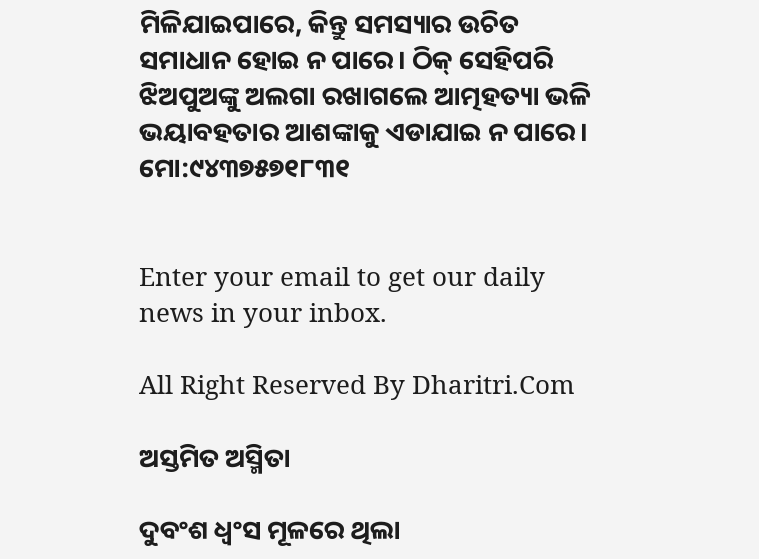ମିଳିଯାଇପାରେ, କିନ୍ତୁ ସମସ୍ୟାର ଉଚିତ ସମାଧାନ ହୋଇ ନ ପାରେ। ଠିକ୍‌ ସେହିପରି ଝିଅପୁଅଙ୍କୁ ଅଲଗା ରଖାଗଲେ ଆତ୍ମହତ୍ୟା ଭଳି ଭୟାବହତାର ଆଶଙ୍କାକୁ ଏଡାଯାଇ ନ ପାରେ।
ମୋ:୯୪୩୭୫୭୧୮୩୧


Enter your email to get our daily news in your inbox.

All Right Reserved By Dharitri.Com

ଅସ୍ତମିତ ଅସ୍ମିତା

ଦୁବଂଶ ଧ୍ବଂସ ମୂଳରେ ଥିଲା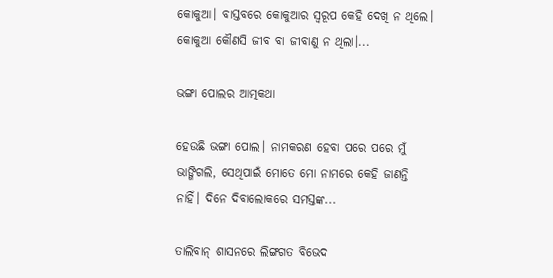କୋକୁଆ। ବାସ୍ତବରେ କୋକୁଆର ସ୍ବରୂପ କେହି ଦେଖି ନ ଥିଲେ। କୋକୁଆ କୌଣସି ଜୀବ ବା ଜୀବାଣୁ ନ ଥିଲା।...

ଭଙ୍ଗା ପୋଲର ଆତ୍ମକଥା

ହେଉଛି ଭଙ୍ଗା ପୋଲ। ନାମକରଣ ହେବା ପରେ ପରେ ମୁଁ ଭାଙ୍ଗିଗଲି, ସେଥିପାଇଁ ମୋତେ ମୋ ନାମରେ କେହି ଜାଣନ୍ତି ନାହିଁ। ଦିନେ ଦିବାଲୋକରେ ସମସ୍ତଙ୍କ...

ତାଲିବାନ୍‌ ଶାସନରେ ଲିଙ୍ଗଗତ ବିଭେଦ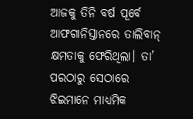ଆଜକୁ ତିନି ବର୍ଷ ପୂର୍ବେ ଆଫଗାନିସ୍ତାନରେ ତାଲିବାନ୍‌ କ୍ଷମତାକୁ ଫେରିଥିଲା। ତା’ ପରଠାରୁ ସେଠାରେ ଝିଇମାନେ ମାଧ୍ୟମିକ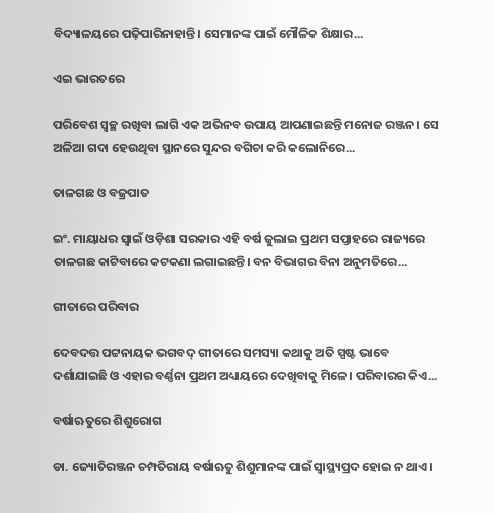ବିଦ୍ୟାଳୟରେ ପଢ଼ିପାରିନାହାନ୍ତି। ସେମାନଙ୍କ ପାଇଁ ମୌଳିକ ଶିକ୍ଷାର...

ଏଇ ଭାରତରେ

ପରିବେଶ ସ୍ବଚ୍ଛ ରଖିବା ଲାଗି ଏକ ଅଭିନବ ଉପାୟ ଆପଣାଇଛନ୍ତି ମନୋଜ ରଞ୍ଜନ। ସେ ଅଳିଆ ଗଦା ହେଉଥିବା ସ୍ଥାନରେ ସୁନ୍ଦର ବଗିଚା କରି କଲୋନିରେ...

ତାଳଗଛ ଓ ବଜ୍ରପାତ

ଇଂ. ମାୟାଧର ସ୍ବାଇଁ ଓଡ଼ିଶା ସରକାର ଏହି ବର୍ଷ ଜୁଲାଇ ପ୍ରଥମ ସପ୍ତାହରେ ରାଜ୍ୟରେ ତାଳଗଛ କାଟିବାରେ କଟକଣା ଲଗାଇଛନ୍ତି। ବନ ବିଭାଗର ବିନା ଅନୁମତିରେ...

ଗୀତାରେ ପରିବାର

ଦେବଦତ୍ତ ପଟ୍ଟନାୟକ ଭଗବଦ୍‌ ଗୀତାରେ ସମସ୍ୟା କଥାକୁ ଅତି ସ୍ପଷ୍ଟ ଭାବେ ଦର୍ଶାଯାଇଛି ଓ ଏହାର ବର୍ଣ୍ଣନା ପ୍ରଥମ ଅଧ୍ୟାୟରେ ଦେଖିବାକୁ ମିଳେ। ପରିବାରର କିଏ...

ବର୍ଷାଋତୁରେ ଶିଶୁରୋଗ

ଡା. ଜ୍ୟୋତିରଞ୍ଜନ ଚମ୍ପତିରାୟ ବର୍ଷାଋତୁ ଶିଶୁମାନଙ୍କ ପାଇଁ ସ୍ବାସ୍ଥ୍ୟପ୍ରଦ ହୋଇ ନ ଥାଏ।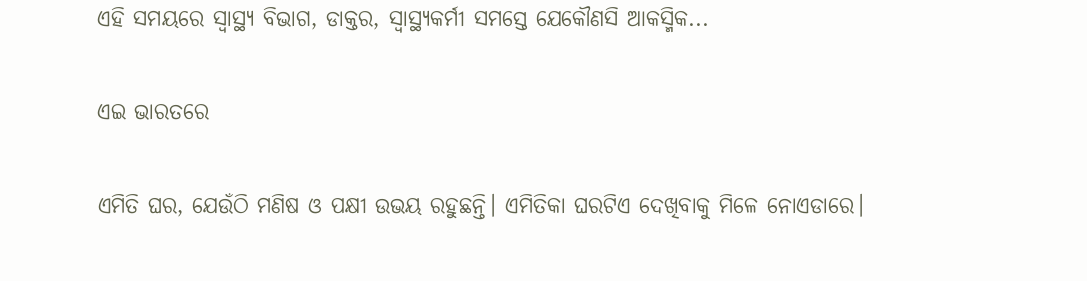ଏହି ସମୟରେ ସ୍ବାସ୍ଥ୍ୟ ବିଭାଗ, ଡାକ୍ତର, ସ୍ବାସ୍ଥ୍ୟକର୍ମୀ ସମସ୍ତେ ଯେକୌଣସି ଆକସ୍ମିକ...

ଏଇ ଭାରତରେ

ଏମିତି ଘର, ଯେଉଁଠି ମଣିଷ ଓ ପକ୍ଷୀ ଉଭୟ ରହୁଛନ୍ତି। ଏମିତିକା ଘରଟିଏ ଦେଖିବାକୁ ମିଳେ ନୋଏଡାରେ।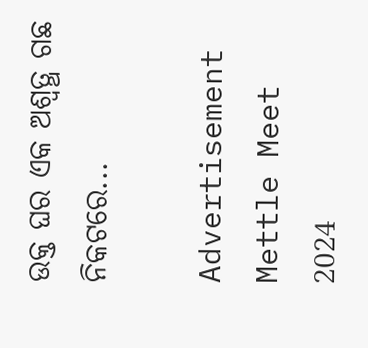ଉକ୍ତ ଘର ଏକ ଅଶ୍ୱତ୍ଥ ଗଛ ନିକଟରେ...

Advertisement
Mettle Meet 2024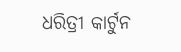ଧରିତ୍ରୀ କାର୍ଟୁନ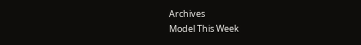Archives
Model This Week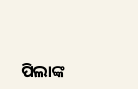ପିଲାଙ୍କ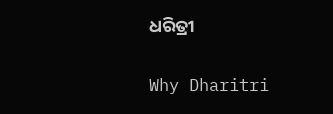ଧରିତ୍ରୀ

Why Dharitri